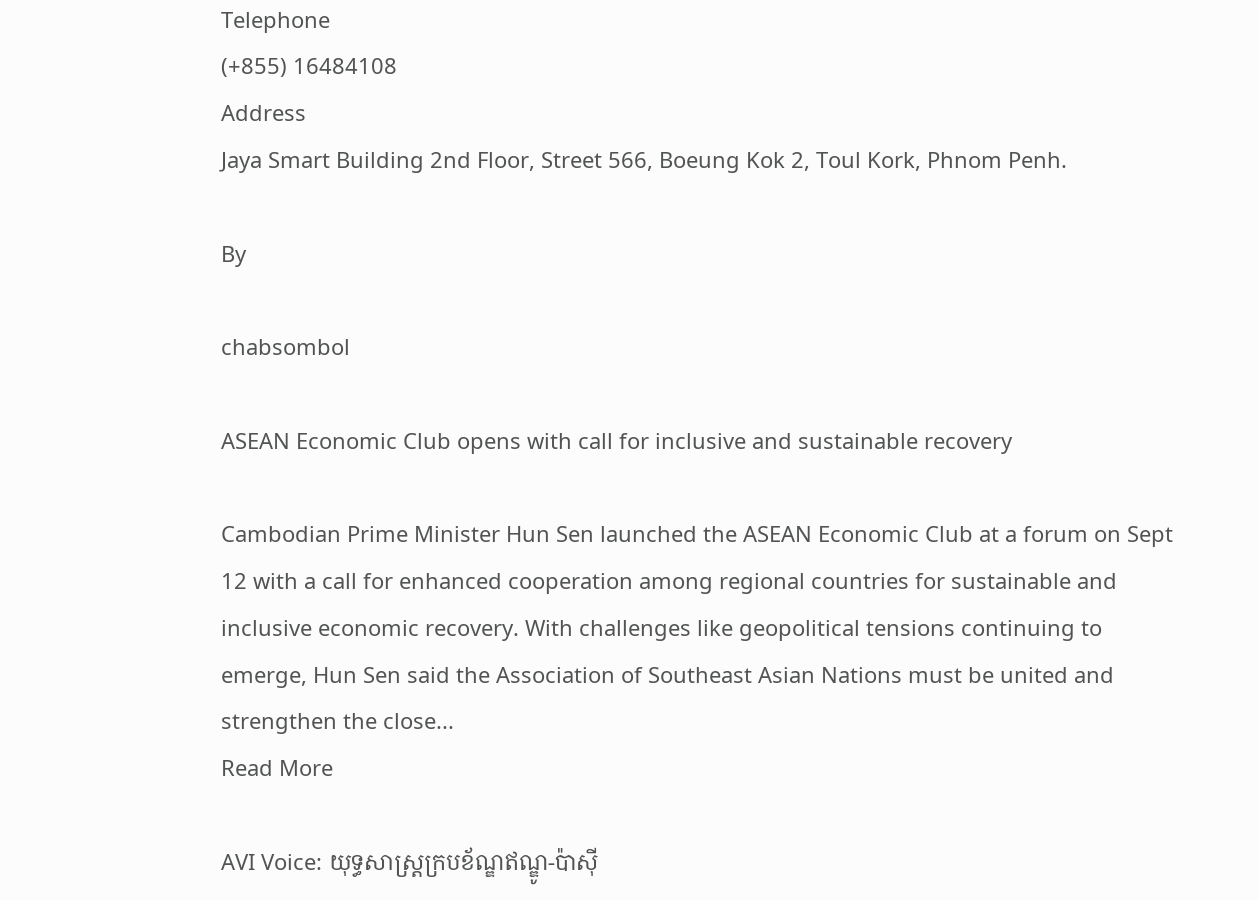Telephone
(+855) 16484108
Address
Jaya Smart Building 2nd Floor, Street 566, Boeung Kok 2, Toul Kork, Phnom Penh.

By

chabsombol

ASEAN Economic Club opens with call for inclusive and sustainable recovery

Cambodian Prime Minister Hun Sen launched the ASEAN Economic Club at a forum on Sept 12 with a call for enhanced cooperation among regional countries for sustainable and inclusive economic recovery. With challenges like geopolitical tensions continuing to emerge, Hun Sen said the Association of Southeast Asian Nations must be united and strengthen the close...
Read More

AVI Voice: យុទ្ធសាស្ត្រក្របខ័ណ្ឌឥណ្ឌូ-ប៉ាស៊ី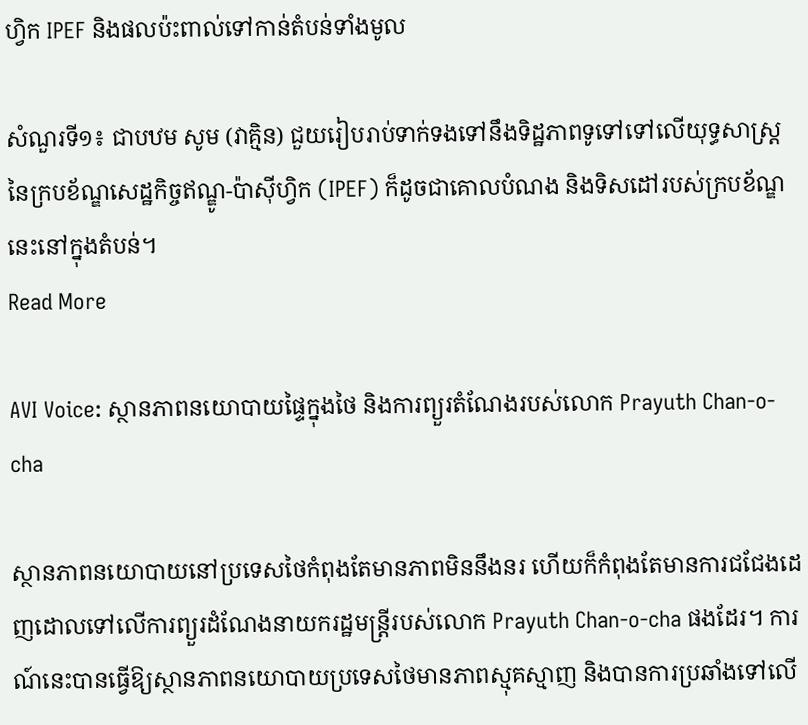ហ្វិក IPEF និងផលប៉ះពាល់ទៅកាន់តំបន់ទាំងមូល

សំណួរទី១៖ ជាបឋម សូម (វាគ្មិន) ជួយរៀបរាប់ទាក់ទងទៅនឹងទិដ្ឋភាពទូទៅទៅលើយុទ្ធសាស្ត្រនៃក្របខ័ណ្ឌសេដ្ឋកិច្ចឥណ្ឌូ-ប៉ាស៊ីហ្វិក (IPEF) ក៏ដូចជាគោលបំណង និងទិសដៅរបស់ក្របខ័ណ្ឌនេះនៅក្នុងតំបន់។
Read More

AVI Voice: ស្ថានភាពនយោបាយផ្ទៃក្នុងថៃ និងការព្យួរតំណែងរបស់លោក Prayuth Chan-o-cha

ស្ថានភាពនយោបាយនៅប្រទេសថៃកំពុងតែមានភាពមិននឹងនរ ហើយក៏កំពុងតែមានការជជែងដេញដោលទៅលើការព្យួរដំណែងនាយករដ្ឋមន្ត្រីរបស់លោក Prayuth Chan-o-cha ផងដែរ។ ការណ៍នេះបានធ្វើឱ្យស្ថានភាពនយោបាយប្រទេសថៃមានភាពស្មុគស្មាញ និងបានការប្រឆាំងទៅលើ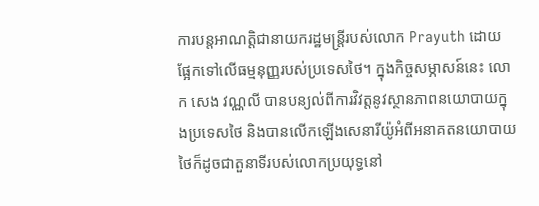ការបន្តអាណត្តិជានាយករដ្ឋមន្ត្រីរបស់លោក Prayuth ដោយផ្អែកទៅលើធម្មនុញ្ញរបស់ប្រទេសថៃ។ ក្នុងកិច្ចសម្ភាសន៍នេះ លោក សេង វណ្ណលី បានបន្យល់ពីការវិវត្តនូវស្ថានភាពនយោបាយក្នុងប្រទេសថៃ និងបានលើកឡើងសេនារីយ៉ូអំពីអនាគតនយោបាយថៃក៏ដូចជាតួនាទីរបស់លោកប្រយុទ្ធនៅ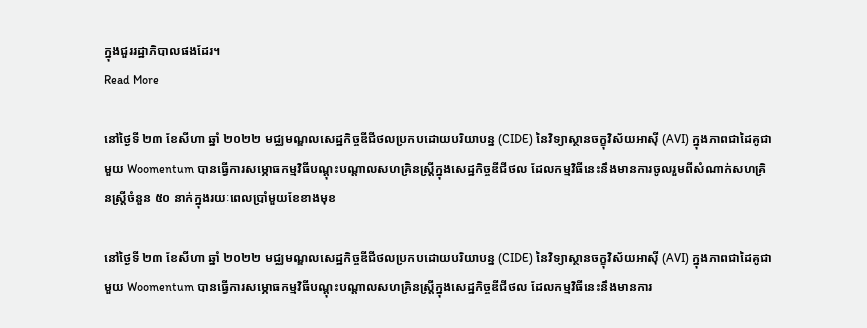ក្នុងជួររដ្ឋាភិបាលផងដែរ។
Read More

នៅថ្ងៃទី ២៣ ខែសីហា ឆ្នាំ ២០២២ មជ្ឈមណ្ឌលសេដ្ឋកិច្ចឌីជីថលប្រកបដោយបរិយាបន្ន (CIDE) នៃវិទ្យាស្ថានចក្ខុវិស័យអាស៊ី (AVI) ក្នុងភាពជាដៃគូជាមួយ Woomentum បានធ្វើការសម្ភោធកម្មវិធីបណ្តុះបណ្តាលសហគ្រិនស្ត្រីក្នុងសេដ្ឋកិច្ចឌីជីថល ដែលកម្មវិធីនេះនឹងមានការចូលរួមពីសំណាក់សហគ្រិនស្ត្រីចំនួន ៥០ នាក់ក្នុងរយៈពេលប្រាំមួយខែខាងមុខ

នៅថ្ងៃទី ២៣ ខែសីហា ឆ្នាំ ២០២២ មជ្ឈមណ្ឌលសេដ្ឋកិច្ចឌីជីថលប្រកបដោយបរិយាបន្ន (CIDE) នៃវិទ្យាស្ថានចក្ខុវិស័យអាស៊ី (AVI) ក្នុងភាពជាដៃគូជាមួយ Woomentum បានធ្វើការសម្ភោធកម្មវិធីបណ្តុះបណ្តាលសហគ្រិនស្ត្រីក្នុងសេដ្ឋកិច្ចឌីជីថល ដែលកម្មវិធីនេះនឹងមានការ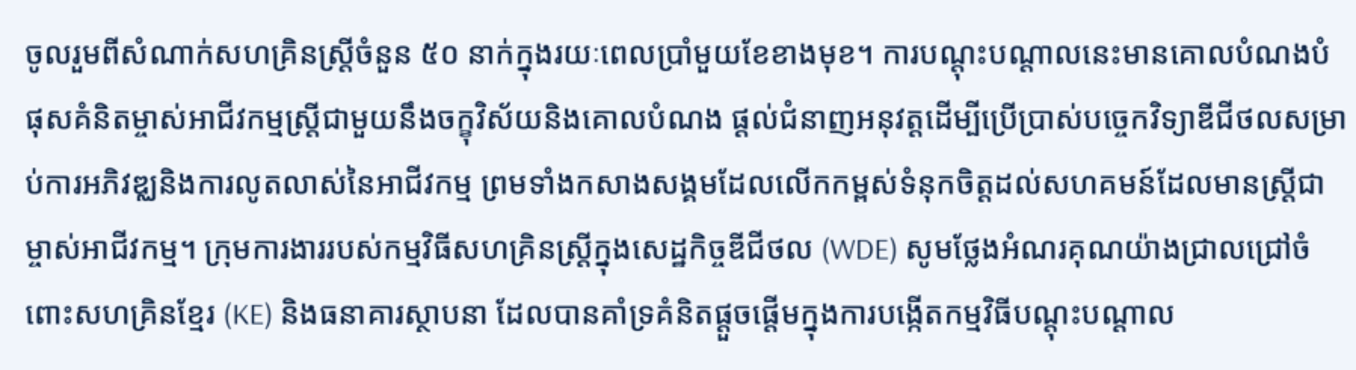ចូលរួមពីសំណាក់សហគ្រិនស្ត្រីចំនួន ៥០ នាក់ក្នុងរយៈពេលប្រាំមួយខែខាងមុខ។ ការបណ្តុះបណ្តាលនេះមានគោលបំណងបំផុសគំនិតម្ចាស់អាជីវកម្មស្រ្តីជាមួយនឹងចក្ខុវិស័យនិងគោលបំណង ផ្តល់ជំនាញអនុវត្តដើម្បីប្រើប្រាស់បច្ចេកវិទ្យាឌីជីថលសម្រាប់ការអភិវឌ្ឈនិងការលូតលាស់នៃអាជីវកម្ម ព្រមទាំងកសាងសង្គមដែលលើកកម្ពស់ទំនុកចិត្តដល់សហគមន៍ដែលមានស្ត្រីជាម្ចាស់អាជីវកម្ម។ ក្រុមការងាររបស់កម្មវិធីសហគ្រិនស្ត្រីក្នុងសេដ្ឋកិច្ចឌីជីថល (WDE) សូមថ្លែងអំណរគុណយ៉ាងជ្រាលជ្រៅចំពោះសហគ្រិនខ្មែរ (KE) និងធនាគារស្ថាបនា ដែលបានគាំទ្រគំនិតផ្តួចផ្តើមក្នុងការបង្កើតកម្មវិធីបណ្តុះបណ្តាល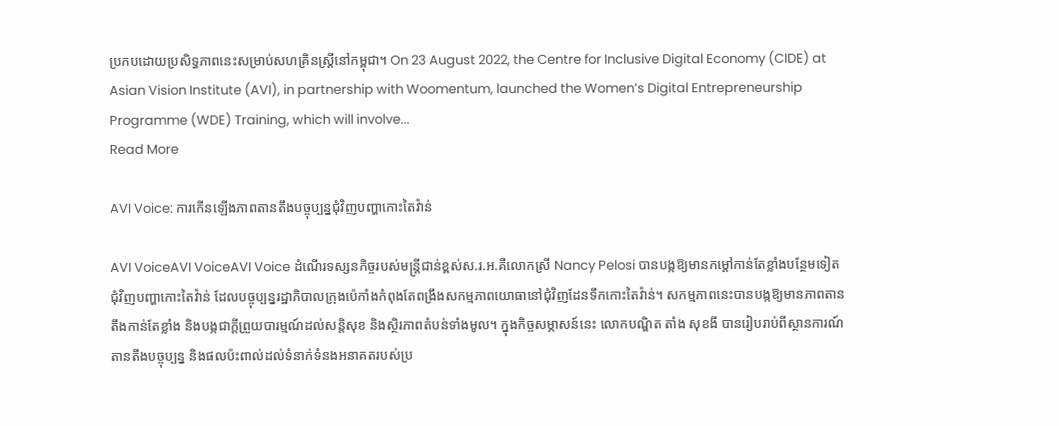ប្រកបដោយប្រសិទ្ធភាពនេះសម្រាប់សហគ្រិនស្ត្រីនៅកម្ពុជា។ On 23 August 2022, the Centre for Inclusive Digital Economy (CIDE) at Asian Vision Institute (AVI), in partnership with Woomentum, launched the Women’s Digital Entrepreneurship Programme (WDE) Training, which will involve...
Read More

AVI Voice: ការកើនឡើងភាពតានតឹងបច្ចុប្បន្នជុំវិញបញ្ហាកោះតៃវ៉ាន់

AVI VoiceAVI VoiceAVI Voice ដំណើរទស្សនកិច្ចរបស់មន្រ្តីជាន់ខ្ពស់ស.រ.អ.គឺលោកស្រី Nancy Pelosi បានបង្កឱ្យមានកម្ដៅកាន់តែខ្លាំងបន្ថែមទៀតជុំវិញបញ្ហាកោះតៃវ៉ាន់ ដែលបច្ចុប្បន្នរដ្ឋាភិបាលក្រុងប៉េកាំងកំពុងតែពង្រឹងសកម្មភាពយោធានៅជុំវិញដែនទឹកកោះតៃវ៉ាន់។ សកម្មភាពនេះបានបង្កឱ្យមានភាពតានតឹងកាន់តែខ្លាំង និងបង្កជាក្ដីព្រួយបារម្មណ៍ដល់សន្តិសុខ និងស្ថិរភាពតំបន់ទាំងមូល។ ក្នុងកិច្ចសម្ភាសន៍នេះ លោកបណ្ឌិត តាំង សុខងី បានរៀបរាប់ពីស្ថានការណ៍តានតឹងបច្ចុប្បន្ន និងផលប៉ះពាល់ដល់ទំនាក់ទំនងអនាគតរបស់ប្រ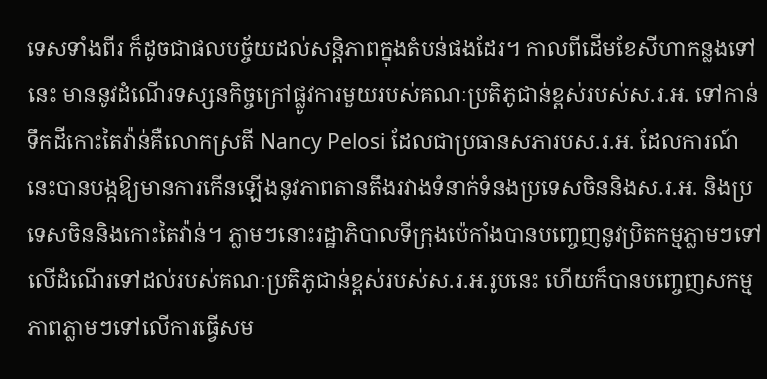ទេសទាំងពីរ ក៏ដូចជាផលបច្ច័យដល់សន្តិភាពក្នុងតំបន់ផងដែរ។ កាលពីដើមខែសីហាកន្លងទៅនេះ មាននូវដំណើរទស្សនកិច្ចក្រៅផ្លូវការមួយរបស់គណៈប្រតិភូជាន់ខ្ពស់របស់ស.រ.អ. ទៅកាន់ទឹកដីកោះតៃវ៉ាន់គឺលោកស្រតី Nancy Pelosi ដែលជាប្រធានសភារបស.រ.អ. ដែលការណ៍នេះបានបង្កឱ្យមានការកើនឡើងនូវភាពតានតឹងរវាងទំនាក់ទំនងប្រទេសចិននិងស.រ.អ. និងប្រទេសចិននិងកោះតៃវ៉ាន់។ ភ្លាមៗនោះរដ្ឋាភិបាលទីក្រុងប៉េកាំងបានបញ្ចេញនូវប្រិតកម្មភ្លាមៗទៅលើដំណើរទៅដល់របស់គណៈប្រតិភូជាន់ខ្ពស់របស់ស.រ.អ.រូបនេះ ហើយក៏បានបញ្ចេញសកម្មភាពភ្លាមៗទៅលើការធ្វើសម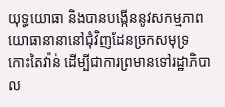យុទ្ធយោធា និងបានបង្កើននូវសកម្មភាពយោធានានានៅជុំវិញដែនច្រកសមុទ្រកោះតៃវ៉ាន់ ដើម្បីជាការព្រមានទៅរដ្ឋាភិបាល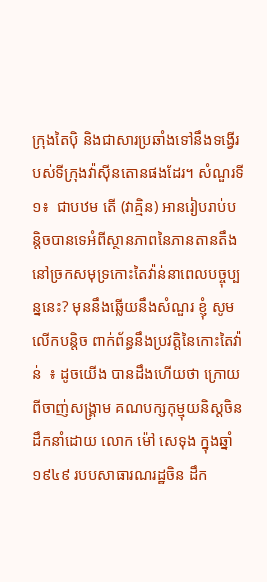ក្រុងតៃប៉ិ និងជាសារប្រឆាំងទៅនឹងទង្វើរបស់ទីក្រុងវ៉ាស៊ីនតោនផងដែរ។ សំណួរទី ១៖  ជាបឋម តើ (វាគ្មិន) អានរៀបរាប់បន្តិចបានទេអំពីស្ថានភាពនៃភានតានតឹងនៅច្រកសមុទ្រកោះតៃវ៉ាន់នាពេលបច្ចុប្បន្ននេះ? មុននឹងឆ្លើយនឹងសំណួរ ខ្ញុំ សូមលើកបន្តិច ពាក់ព័ន្ធនឹងប្រវត្តិនៃកោះតៃវ៉ាន់  ៖ ដូចយើង បានដឹងហើយថា ក្រោយពីចាញ់សង្រ្គាម គណបក្សកុម្មុយនិស្តចិន ដឹកនាំដោយ លោក ម៉ៅ សេទុង ក្នុងឆ្នាំ១៩៤៩ របបសាធារណរដ្ឋចិន ដឹក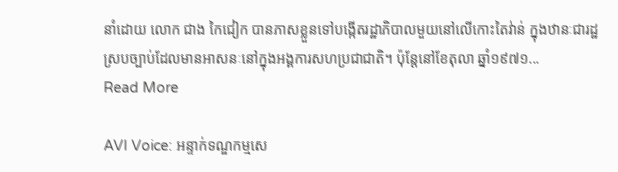នាំដោយ លោក ជាង កៃជៀក បានភាសខ្លួនទៅបង្កើតរដ្ឋាភិបាលមួយនៅលើកោះតៃវ់ាន់ ក្នុងឋានៈជារដ្ឋស្របច្បាប់ដែលមានអាសនៈនៅក្នុងអង្គការសហប្រជាជាតិ។ ប៉ុន្តែនៅខែតុលា ឆ្នាំ១៩៧១...
Read More

AVI Voice: អន្ទាក់ទណ្ឌកម្មសេ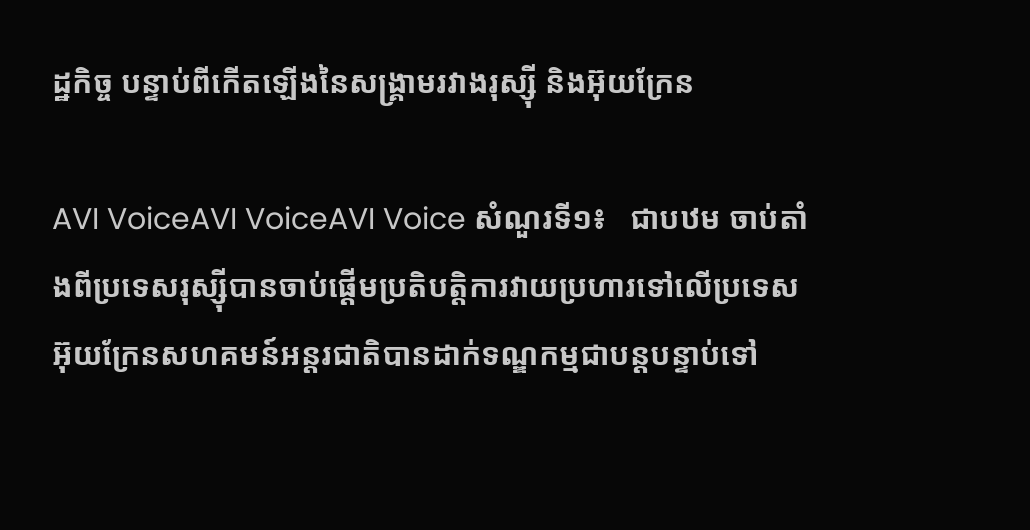ដ្ឋកិច្ច បន្ទាប់ពីកើតឡើងនៃសង្គ្រាមរវាងរុស្ស៊ី និងអ៊ុយក្រែន

AVI VoiceAVI VoiceAVI Voice សំណួរទី១៖   ជាបឋម ចាប់តាំងពីប្រទេសរុស្ស៊ីបានចាប់ផ្តើមប្រតិបត្តិការវាយប្រហារទៅលើប្រទេសអ៊ុយក្រែនសហគមន៍អន្តរជាតិបានដាក់ទណ្ឌកម្មជាបន្តបន្ទាប់ទៅ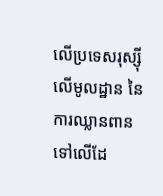លើប្រទេសរុស្ស៊ីលើមូលដ្ឋាន នៃការឈ្លានពានទៅលើដែ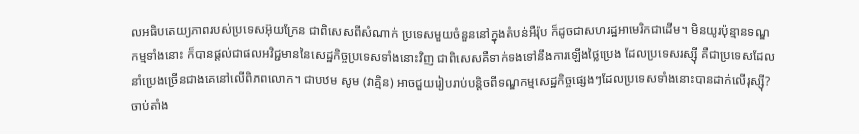លអធិបតេយ្យភាពរបស់ប្រទេសអ៊ុយក្រែន ជាពិសេសពីសំណាក់ ប្រទេសមួយចំនួននៅក្នុងតំបន់អឺរ៉ុប ក៏ដូចជាសហរដ្ឋអាមេរិកជាដើម។ មិនយូរប៉ុន្មានទណ្ឌកម្មទាំងនោះ ក៏បានផ្តល់ជាផលអវិជ្ជមាននៃសេដ្ឋកិច្ចប្រទេសទាំងនោះវិញ ជាពិសេសគឺទាក់ទងទៅនឹងការឡើងថ្លៃប្រេង ដែលប្រទេសរស្ស៊ី គឺជាប្រទេសដែលនាំប្រេងច្រើនជាងគេនៅលើពិភពលោក។ ជាបឋម សូម (វាគ្មិន) អាចជួយរៀបរាប់បន្តិចពីទណ្ឌកម្មសេដ្ឋកិច្ចផ្សេងៗដែលប្រទេសទាំងនោះបានដាក់លើរុស្ស៊ី? ចាប់តាំង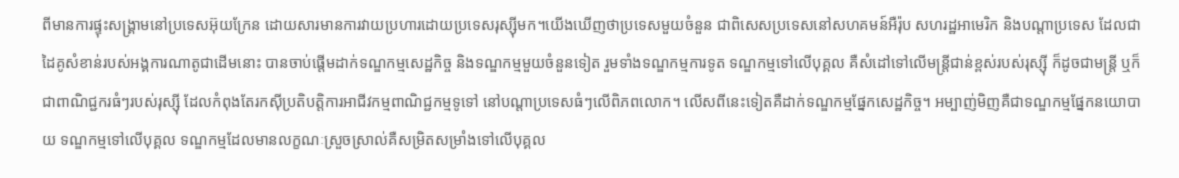ពីមានការផ្ទុះសង្គ្រាមនៅប្រទេសអ៊ុយក្រែន ដោយសារមានការវាយប្រហារដោយប្រទេសរុស្ស៊ីមក។យើងឃើញថាប្រទេសមួយចំនួន ជាពិសេសប្រទេសនៅសហគមន៍អឺរ៉ុប សហរដ្ឋអាមេរិក និងបណ្ដាប្រទេស ដែលជាដៃគូសំខាន់របស់អង្គការណាតូជាដើមនោះ បានចាប់ផ្តើមដាក់ទណ្ឌកម្មសេដ្ឋកិច្ច និងទណ្ឌកម្មមួយចំនួនទៀត រួមទាំងទណ្ឌកម្មការទូត ទណ្ឌកម្មទៅលើបុគ្គល គឺសំដៅទៅលើមន្ត្រីជាន់ខ្ពស់របស់រុស្ស៊ី ក៏ដូចជាមន្ត្រី ឬក៏ជាពាណិជ្ជករធំៗរបស់រុស្ស៊ី ដែលកំពុងតែរកស៊ីប្រតិបត្តិការអាជីវកម្មពាណិជ្ជកម្មទូទៅ នៅបណ្ដាប្រទេសធំៗលើពិភពលោក។ លើសពីនេះទៀតគឺដាក់ទណ្ឌកម្មផ្នែកសេដ្ឋកិច្ច។ អម្បាញ់មិញគឺជាទណ្ឌកម្មផ្នែកនយោបាយ ទណ្ឌកម្មទៅលើបុគ្គល ទណ្ឌកម្មដែលមានលក្ខណៈស្រួចស្រាល់គឺសម្រិតសម្រាំងទៅលើបុគ្គល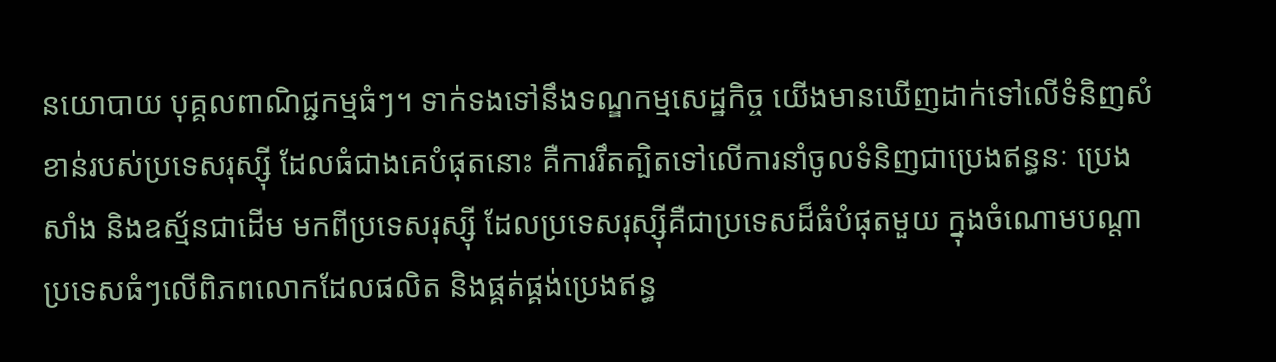នយោបាយ បុគ្គលពាណិជ្ជកម្មធំៗ។ ទាក់ទងទៅនឹងទណ្ឌកម្មសេដ្ឋកិច្ច យើងមានឃើញដាក់ទៅលើទំនិញសំខាន់របស់ប្រទេសរុស្ស៊ី ដែលធំជាងគេបំផុតនោះ គឺការរឹតត្បិតទៅលើការនាំចូលទំនិញជាប្រេងឥន្ធនៈ ប្រេងសាំង និងឧស្ម័នជាដើម មកពីប្រទេសរុស្ស៊ី ដែលប្រទេសរុស្ស៊ីគឺជាប្រទេសដ៏ធំបំផុតមួយ ក្នុងចំណោមបណ្ដាប្រទេសធំៗលើពិភពលោកដែលផលិត និងផ្គត់ផ្គង់ប្រេងឥន្ធ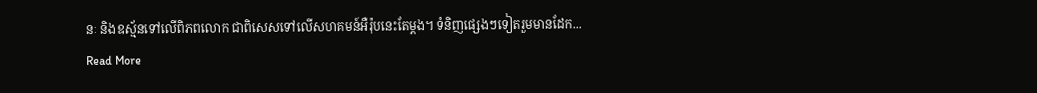នៈ និងឧស្ម័នទៅលើពិភពលោក ជាពិសេសទៅលើសហគមន៍អឺរ៉ុបនេះតែម្ដង។ ទំនិញផ្សេងៗទៀតរួមមានដែក...
Read More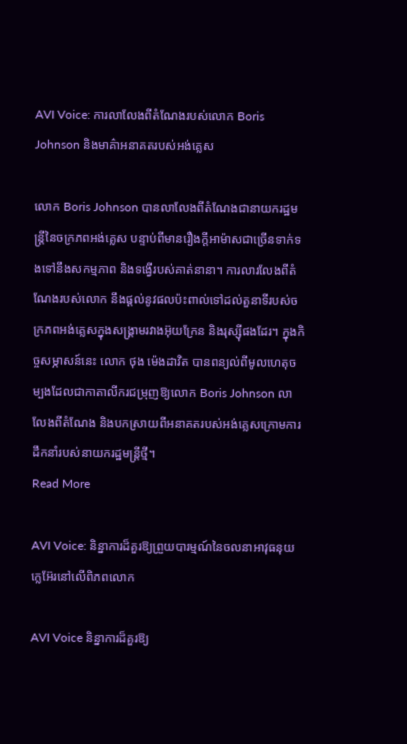AVI Voice: ការលាលែងពីតំណែងរបស់លោក Boris Johnson និងមាគ៌ាអនាគតរបស់អង់គ្លេស

លោក Boris Johnson បានលាលែងពីតំណែងជានាយករដ្ឋមន្ត្រីនៃចក្រភពអង់គ្លេស បន្ទាប់ពីមានរឿងក្ដីអាម៉ាសជាច្រើនទាក់ទងទៅនឹងសកម្មភាព និងទង្វើរបស់គាត់នានា។ ការលារលែងពីតំណែងរបស់លោក នឹងផ្ដល់នូវផលប៉ះពាល់ទៅដល់តួនាទីរបស់ចក្រភពអង់គ្លេសក្នុងសង្រ្គាមរវាងអ៊ុយក្រែន និងរុស្ស៊ីផងដែរ។ ក្នុងកិច្ចសម្ភាសន៍នេះ លោក ថុង ម៉េងដាវិត បានពន្យល់ពីមូលហេតុចម្បងដែលជាកាតាលីករជម្រុញឱ្យលោក Boris Johnson លាលែងពីតំណែង និងបកស្រាយពីអនាគតរបស់អង់គ្លេសក្រោមការដឹកនាំរបស់នាយករដ្ឋមន្ត្រីថ្មី។
Read More

AVI Voice: និន្នាការដ៏គួរឱ្យព្រួយបារម្មណ៍នៃចលនាអាវុធនុយក្លេអ៊ែរនៅលើពិភពលោក

AVI Voice និន្នាការដ៏គួរឱ្យ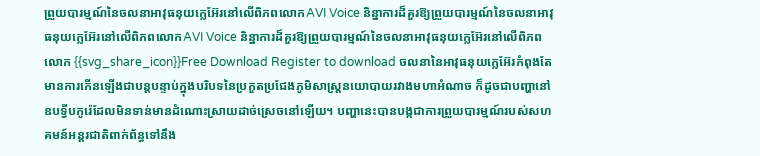ព្រួយបារម្មណ៍នៃចលនាអាវុធនុយក្លេអ៊ែរនៅលើពិភពលោកAVI Voice និន្នាការដ៏គួរឱ្យព្រួយបារម្មណ៍នៃចលនាអាវុធនុយក្លេអ៊ែរនៅលើពិភពលោកAVI Voice និន្នាការដ៏គួរឱ្យព្រួយបារម្មណ៍នៃចលនាអាវុធនុយក្លេអ៊ែរនៅលើពិភពលោក {{svg_share_icon}}Free Download Register to download ចលនានៃអាវុធនុយក្លេអ៊ែរកំពុងតែមានការកើនឡើងជាបន្តបន្ទាប់ក្នុងបរិបទនៃប្រកួតប្រជែងភូមិសាស្រ្តនយោបាយរវាងមហាអំណាច ក៏ដូចជាបញ្ហានៅឧបទ្វីបកូរ៉េដែលមិនទាន់មានដំណោះស្រាយដាច់ស្រេចនៅឡើយ។ បញ្ហានេះបានបង្កជាការព្រួយបារម្មណ៍របស់សហគមន៍អន្តរជាតិពាក់ព័ន្ធទៅនឹង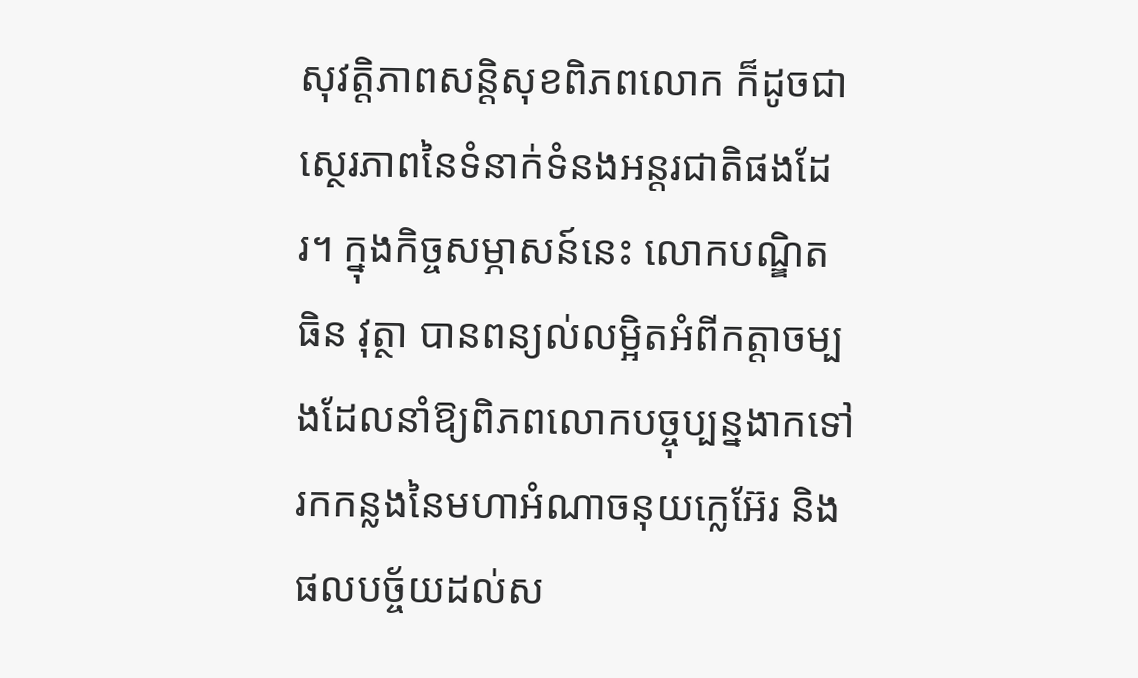សុវត្តិភាពសន្តិសុខពិភពលោក ក៏ដូចជាស្ថេរភាពនៃទំនាក់ទំនងអន្តរជាតិផងដែរ។ ក្នុងកិច្ចសម្ភាសន៍នេះ លោកបណ្ឌិត ធិន វុត្ថា បានពន្យល់លម្អិតអំពីកត្តាចម្បងដែលនាំឱ្យពិភពលោកបច្ចុប្បន្នងាកទៅរកកន្លងនៃមហាអំណាចនុយក្លេអ៊ែរ និងផលបច្ច័យដល់ស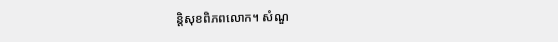ន្តិសុខពិភពលោក។ សំណួ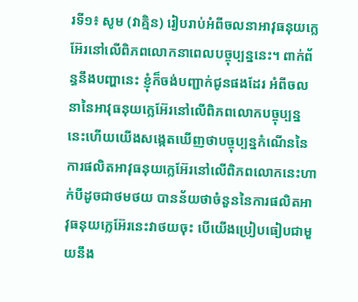រទី១៖ សូម (វាគ្មិន) រៀបរាប់អំពីចលនាអាវុធនុយក្លេអ៊ែរនៅលើពិភពលោកនាពេលបច្ចុប្បន្ននេះ។ ពាក់ព័ន្ធនឹងបញ្ហានេះ ខ្ញុំក៏ចង់បញ្ជាក់ជូនផងដែរ អំពីចលនានៃអាវុធនុយក្លេអ៊ែរនៅលើពិភពលោកបច្ចុប្បន្ននេះហើយយើងសង្កេតឃើញថាបច្ចុប្បន្នកំណើននៃការផលិតអាវុធនុយក្លេអ៊ែរនៅលើពិភពលោកនេះហាក់បីដូចជាថមថយ បានន័យថាចំនួននៃការផលិតអាវុធនុយក្លេអ៊ែរនេះវាថយចុះ បើយើងប្រៀបធៀបជាមួយនឹង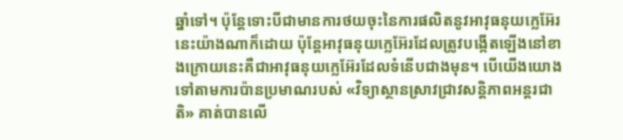ឆ្នាំទៅ។ ប៉ុន្តែទោះបីជាមានការថយចុះនៃការផលិតនូវអាវុធនុយក្លេអ៊ែរនេះយ៉ាងណាក៏ដោយ ប៉ុន្តែអាវុធនុយក្លេអ៊ែរដែលត្រូវបង្កើតឡើងនៅខាងក្រោយនេះគឺជាអាវុធនុយក្លេអ៊ែរដែលទំនើបជាងមុន។ បើយើងយោងទៅតាមការប៉ានប្រមាណរបស់ «វិទ្យាស្ថានស្រាវជ្រាវសន្តិភាពអន្តរជាតិ» គាត់បានលើ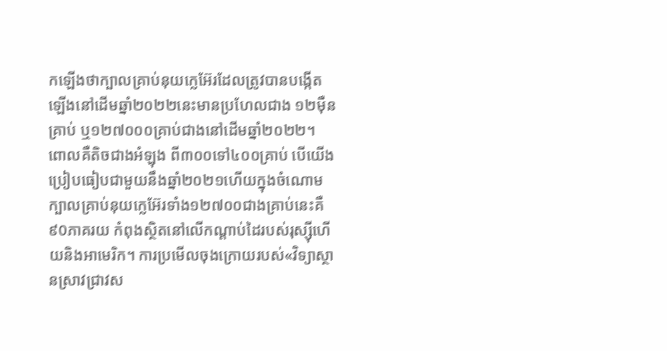កឡើងថាក្បាលគ្រាប់នុយក្លេអ៊ែរដែលត្រូវបានបង្កើតឡើងនៅដើមឆ្នាំ២០២២នេះមានប្រហែលជាង ១២ម៉ឺនគ្រាប់ ឬ១២៧០០០គ្រាប់ជាងនៅដើមឆ្នាំ២០២២។ ពោលគឺតិចជាងអំឡុង ពី៣០០ទៅ៤០០គ្រាប់ បើយើងប្រៀបធៀបជាមួយនឹងឆ្នាំ២០២១ហើយក្នុងចំណោមក្បាលគ្រាប់នុយក្លេអ៊ែរទាំង១២៧០០ជាងគ្រាប់នេះគឺ៩0ភាគរយ កំពុងស្ថិតនៅលើកណ្ដាប់ដៃរបស់រុស្ស៊ីហើយនិងអាមេរិក។ ការប្រមើលចុងក្រោយរបស់«វិទ្យាស្ថានស្រាវជ្រាវស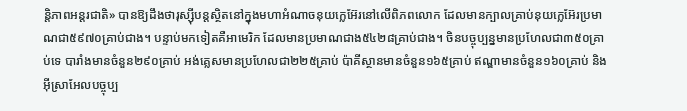ន្តិភាពអន្តរជាតិ» បានឱ្យដឹងថារុស្ស៊ីបន្តស្ថិតនៅក្នុងមហាអំណាចនុយក្លេអ៊ែរនៅលើពិភពលោក ដែលមានក្បាលគ្រាប់នុយក្លេអ៊ែរប្រមាណជា៥៩៧០គ្រាប់ជាង។ បន្ទាប់មកទៀតគឺអាមេរិក ដែលមានប្រមាណជាង៥៤២៨គ្រាប់ជាង។ ចិនបច្ចុប្បន្នមានប្រហែលជា៣៥០គ្រាប់ទេ បារាំងមានចំនួន២៩០គ្រាប់ អង់គ្លេសមានប្រហែលជា២២៥គ្រាប់ ប៉ាគីស្ថានមានចំនួន១៦៥គ្រាប់ ឥណ្ឌាមានចំនួន១៦០គ្រាប់ និងអ៊ីស្រាអែលបច្ចុប្ប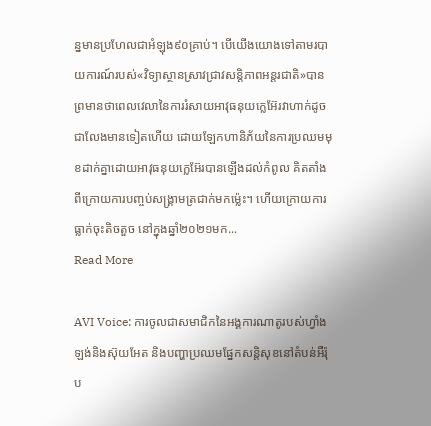ន្នមានប្រហែលជាអំឡុង៩០គ្រាប់។ បើយើងយោងទៅតាមរបាយការណ៍របស់«វិទ្យាស្ថានស្រាវជ្រាវសន្តិភាពអន្តរជាតិ»បានព្រមានថាពេលវេលានៃការរំសាយអាវុធនុយក្លេអ៊ែរវាហាក់ដូចជាលែងមានទៀតហើយ ដោយឡែកហានិភ័យនៃការប្រឈមមុខដាក់គ្នាដោយអាវុធនុយក្លេអ៊ែរបានឡើងដល់កំពូល គិតតាំងពីក្រោយការបញ្ចប់សង្គ្រាមត្រជាក់មកម្ល៉េះ។ ហើយក្រោយការធ្លាក់ចុះតិចតួច នៅក្នុងឆ្នាំ២០២១មក...
Read More

AVI Voice: ការចូលជាសមាជិកនៃអង្គការណាតូរបស់ហ្វាំងឡង់និងស៊ុយអែត និងបញ្ហាប្រឈមផ្នែកសន្តិសុខនៅតំបន់អឺរ៉ុប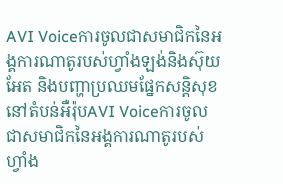AVI Voiceការចូលជាសមាជិកនៃអង្គការណាតូរបស់ហ្វាំងឡង់និងស៊ុយអែត និងបញ្ហាប្រឈមផ្នែកសន្តិសុខនៅតំបន់អឺរ៉ុបAVI Voiceការចូលជាសមាជិកនៃអង្គការណាតូរបស់ហ្វាំង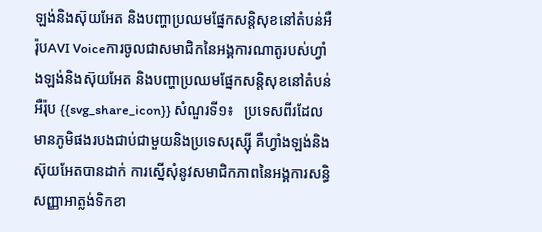ឡង់និងស៊ុយអែត និងបញ្ហាប្រឈមផ្នែកសន្តិសុខនៅតំបន់អឺរ៉ុបAVI Voiceការចូលជាសមាជិកនៃអង្គការណាតូរបស់ហ្វាំងឡង់និងស៊ុយអែត និងបញ្ហាប្រឈមផ្នែកសន្តិសុខនៅតំបន់អឺរ៉ុប {{svg_share_icon}} សំណួរទី១៖   ប្រទេសពីរដែលមានភូមិផងរបងជាប់ជាមួយនិងប្រទេសរុស្ស៊ី គឺហ្វាំងឡង់និងស៊ុយអែតបានដាក់ ការស្នើសុំនូវសមាជិកភាពនៃអង្គការសន្ធិសញ្ញាអាត្លង់ទិកខា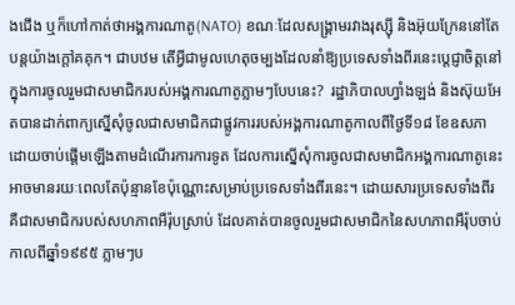ងជើង ឬក៏ហៅកាត់ថាអង្គការណាតូ(NATO) ខណៈដែលសង្គ្រាមរវាងរុស្ស៊ី និងអ៊ុយក្រែននៅតែបន្ដយ៉ាងក្ដៅគគុក។ ជាបឋម តើអ្វីជាមូលហេតុចម្បងដែលនាំឱ្យប្រទេសទាំងពីរនេះប្ដេជ្ញាចិត្តនៅក្នុងការចូលរួមជាសមាជិករបស់អង្គការណាតូភ្លាមៗបែបនេះ?  រដ្ឋាភិបាលហ្វាំងឡង់ និងស៊ុយអែតបានដាក់ពាក្យស្នើសុំចូលជាសមាជិកជាផ្លូវការរបស់អង្គការណាតូកាលពីថ្ងៃទី១៨ ខែឧសភា ដោយចាប់ផ្ដើមឡើងតាមដំណើរការការទូត ដែលការស្នើសុំការចូលជាសមាជិកអង្គការណាតូនេះអាចមានរយៈពេលតែប៉ុន្មានខែប៉ុណ្ណោះសម្រាប់ប្រទេសទាំងពីរនេះ។ ដោយសារប្រទេសទាំងពីរ គឺជាសមាជិករបស់សហភាពអឺរ៉ុបស្រាប់ ដែលគាត់បានចូលរួមជាសមាជិកនៃសហភាពអឺរ៉ុបចាប់កាលពីឆ្នាំ១៩៩៥ ភ្លាមៗប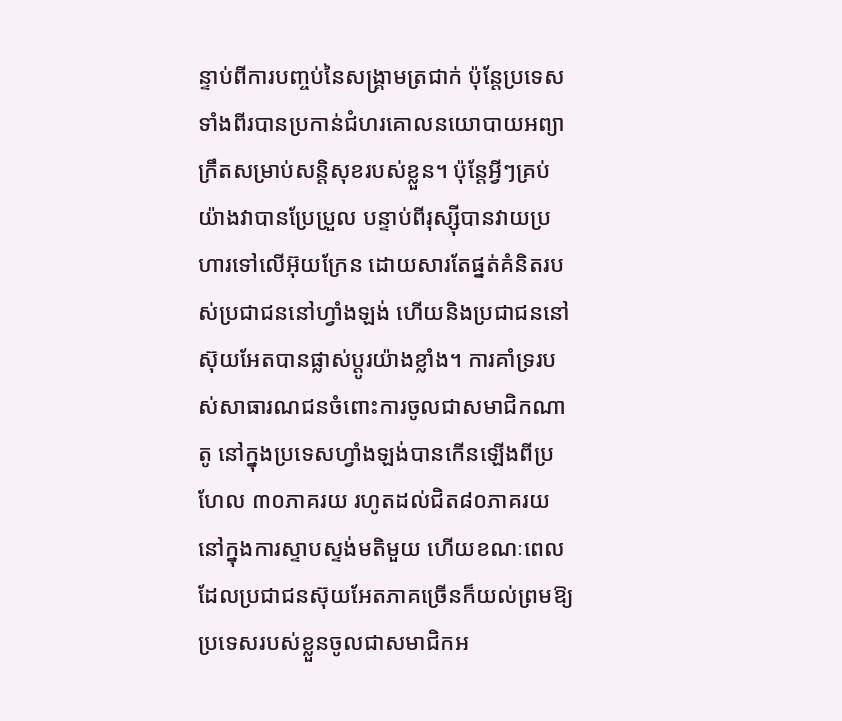ន្ទាប់ពីការបញ្ចប់នៃសង្គ្រាមត្រជាក់ ប៉ុន្តែប្រទេសទាំងពីរបានប្រកាន់ជំហរគោលនយោបាយអព្យាក្រឹតសម្រាប់សន្តិសុខរបស់ខ្លួន។ ប៉ុន្តែអ្វីៗគ្រប់យ៉ាងវាបានប្រែប្រួល បន្ទាប់ពីរុស្ស៊ីបានវាយប្រហារទៅលើអ៊ុយក្រែន ដោយសារតែផ្នត់គំនិតរបស់ប្រជាជននៅហ្វាំងឡង់ ហើយនិងប្រជាជននៅស៊ុយអែតបានផ្លាស់ប្តូរយ៉ាងខ្លាំង។ ការគាំទ្ររបស់សាធារណជនចំពោះការចូលជាសមាជិកណាតូ នៅក្នុងប្រទេសហ្វាំងឡង់បានកើនឡើងពីប្រហែល ៣០ភាគរយ រហូតដល់ជិត៨០ភាគរយនៅក្នុងការស្ទាបស្ទង់មតិមួយ ហើយខណៈពេលដែលប្រជាជនស៊ុយអែតភាគច្រើនក៏យល់ព្រមឱ្យប្រទេសរបស់ខ្លួនចូលជាសមាជិកអ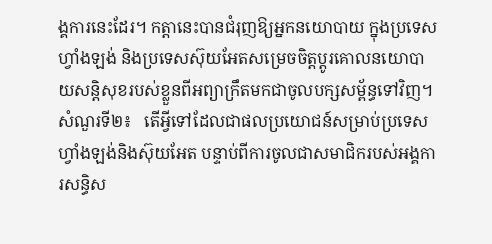ង្គការនេះដែរ។ កត្តានេះបានជំរុញឱ្យអ្នកនយោបាយ ក្នុងប្រទេសហ្វាំងឡង់ និងប្រទេសស៊ុយអែតសម្រេចចិត្តប្តូរគោលនយោបាយសន្តិសុខរបស់ខ្លួនពីអព្យាក្រឹតមកជាចូលបក្សសម្ព័ន្ធទៅវិញ។ សំណួរទី២៖   តើអ្វីទៅដែលជាផលប្រយោជន៍សម្រាប់ប្រទេសហ្វាំងឡង់និងស៊ុយអែត បន្ទាប់ពីការចូលជាសមាជិករបស់អង្គការសន្ធិស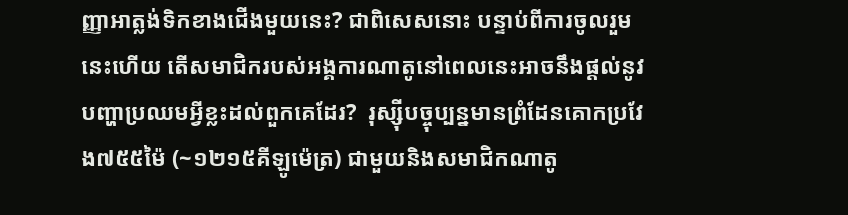ញ្ញាអាត្លង់ទិកខាងជើងមួយនេះ? ជាពិសេសនោះ បន្ទាប់ពីការចូលរួមនេះហើយ តើសមាជិករបស់អង្គការណាតូនៅពេលនេះអាចនឹងផ្តល់នូវបញ្ហាប្រឈមអ្វីខ្លះដល់ពួកគេដែរ?  រុស្ស៊ីបច្ចុប្បន្នមានព្រំដែនគោកប្រវែង៧៥៥ម៉ៃ (~១២១៥គីឡូម៉េត្រ) ជាមួយនិងសមាជិកណាតូ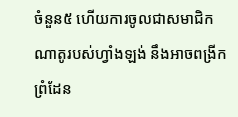ចំនួន៥ ហើយការចូលជាសមាជិកណាតូរបស់ហ្វាំងឡង់ នឹងអាចពង្រីកព្រំដែន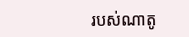របស់ណាតូ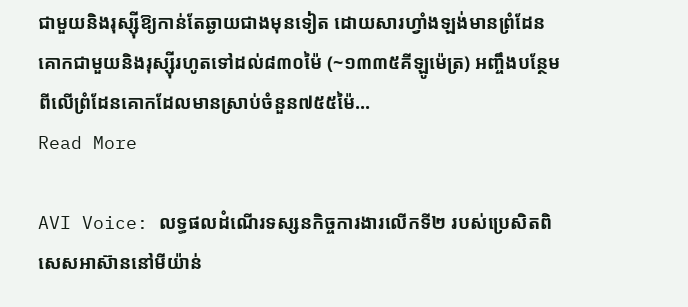ជាមួយនិងរុស្ស៊ីឱ្យកាន់តែឆ្ងាយជាងមុនទៀត ដោយសារហ្វាំងឡង់មានព្រំដែនគោកជាមួយនិងរុស្ស៊ីរហូតទៅដល់៨៣០ម៉ៃ (~១៣៣៥គីឡូម៉េត្រ) អញ្ចឹងបន្ថែមពីលើព្រំដែនគោកដែលមានស្រាប់ចំនួន៧៥៥ម៉ៃ...
Read More

AVI Voice: លទ្ធផលដំណើរទស្សនកិច្ចការងារលើកទី២ របស់ប្រេសិតពិសេសអាស៊ាននៅមីយ៉ាន់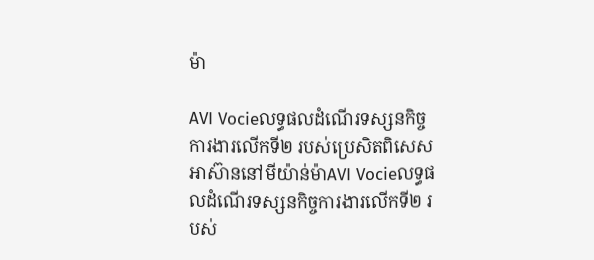ម៉ា

AVI Vocieលទ្ធផលដំណើរទស្សនកិច្ចការងារលើកទី២ របស់ប្រេសិតពិសេសអាស៊ាននៅមីយ៉ាន់ម៉ាAVI Vocieលទ្ធផលដំណើរទស្សនកិច្ចការងារលើកទី២ របស់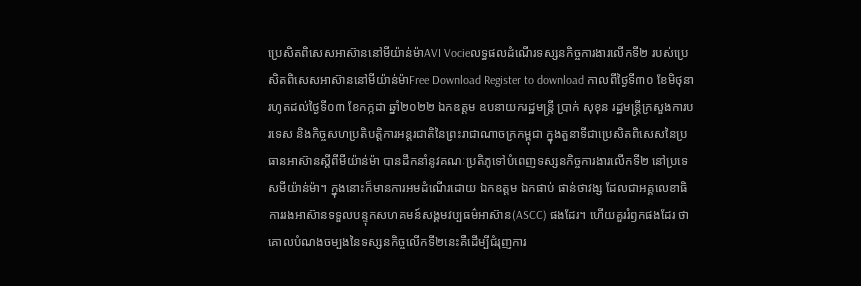ប្រេសិតពិសេសអាស៊ាននៅមីយ៉ាន់ម៉ាAVI Vocieលទ្ធផលដំណើរទស្សនកិច្ចការងារលើកទី២ របស់ប្រេសិតពិសេសអាស៊ាននៅមីយ៉ាន់ម៉ាFree Download Register to download កាលពីថ្ងៃទី៣០ ខែមិថុនា រហូតដល់ថ្ងៃទី០៣ ខែកក្កដា ឆ្នាំ២០២២ ឯកឧត្តម ឧបនាយករដ្ឋមន្ត្រី ប្រាក់ សុខុន រដ្ឋមន្ត្រីក្រសួងការបរទេស និងកិច្ចសហប្រតិបត្តិការអន្តរជាតិនៃព្រះរាជាណាចក្រកម្ពុជា ក្នុងតួនាទីជាប្រេសិតពិសេសនៃប្រធានអាស៊ានស្ដីពីមីយ៉ាន់ម៉ា បានដឹកនាំនូវគណៈប្រតិភូទៅបំពេញទស្សនកិច្ចការងារលើកទី២ នៅប្រទេសមីយ៉ាន់ម៉ា។ ក្នុងនោះក៏មានការអមដំណើរដោយ ឯកឧត្ដម ឯកផាប់ ផាន់ថាវង្ស ដែលជាអគ្គលេខាធិការរងអាស៊ានទទួលបន្ទុកសហគមន៍សង្គមវប្បធម៌អាស៊ាន(ASCC) ផងដែរ។ ហើយគួររំឭកផងដែរ ថាគោលបំណងចម្បងនៃទស្សនកិច្ចលើកទី២នេះគឺដើម្បីជំរុញការ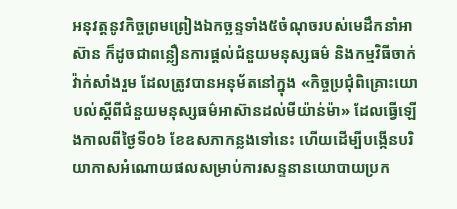អនុវត្តនូវកិច្ចព្រមព្រៀងឯកច្ឆន្ទទាំង៥ចំណុចរបស់មេដឹកនាំអាស៊ាន ក៏ដូចជាពន្លឿនការផ្តល់ជំនួយមនុស្សធម៌ និងកម្មវិធីចាក់វ៉ាក់សាំងរួម ដែលត្រូវបានអនុម័តនៅក្នុង «កិច្ចប្រជុំពិគ្រោះយោបល់ស្ដីពីជំនួយមនុស្សធម៌អាស៊ានដល់មីយ៉ាន់ម៉ា» ដែលធ្វើឡើងកាលពីថ្ងៃទី០៦ ខែឧសភាកន្លងទៅនេះ ហើយដើម្បីបង្កើនបរិយាកាសអំណោយផលសម្រាប់ការសន្ទនានយោបាយប្រក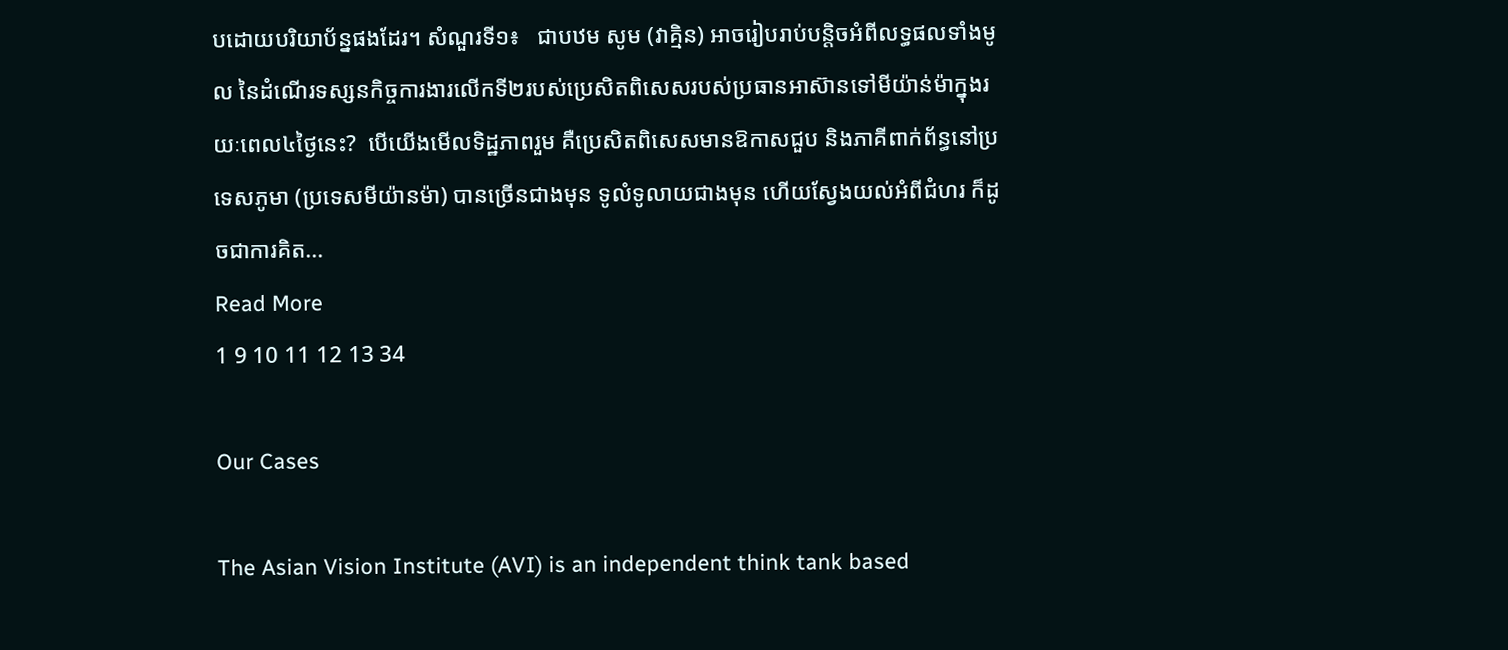បដោយបរិយាប័ន្នផងដែរ។ សំណួរទី១៖   ជាបឋម សូម (វាគ្មិន) អាចរៀបរាប់បន្តិចអំពីលទ្ធផលទាំងមូល នៃដំណើរទស្សនកិច្ចការងារលើកទី២របស់ប្រេសិតពិសេសរបស់ប្រធានអាស៊ានទៅមីយ៉ាន់ម៉ាក្នុងរយៈពេល៤ថ្ងៃនេះ?  បើយើងមើលទិដ្ឋភាពរួម គឺប្រេសិតពិសេសមានឱកាសជួប និងភាគីពាក់ព័ន្ធនៅប្រទេសភូមា (ប្រទេសមីយ៉ានម៉ា) បានច្រើនជាងមុន ទូលំទូលាយជាងមុន ហើយស្វែងយល់អំពីជំហរ ក៏ដូចជាការគិត...
Read More
1 9 10 11 12 13 34

Our Cases

The Asian Vision Institute (AVI) is an independent think tank based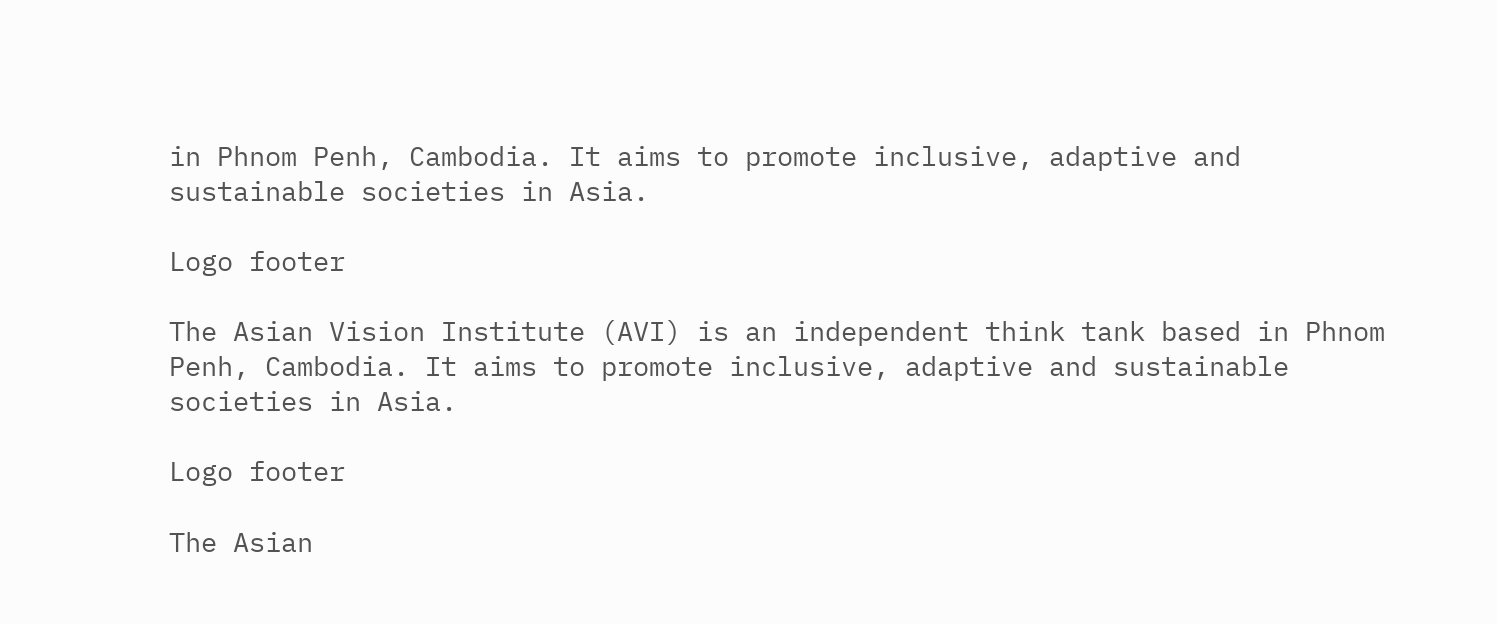in Phnom Penh, Cambodia. It aims to promote inclusive, adaptive and sustainable societies in Asia.

Logo footer

The Asian Vision Institute (AVI) is an independent think tank based in Phnom Penh, Cambodia. It aims to promote inclusive, adaptive and sustainable societies in Asia.

Logo footer

The Asian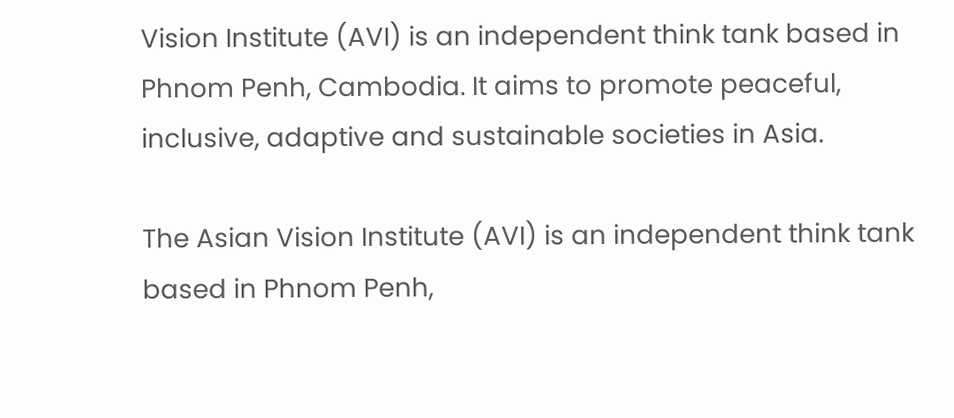Vision Institute (AVI) is an independent think tank based in Phnom Penh, Cambodia. It aims to promote peaceful, inclusive, adaptive and sustainable societies in Asia.

The Asian Vision Institute (AVI) is an independent think tank based in Phnom Penh,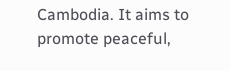Cambodia. It aims to promote peaceful,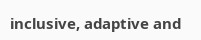inclusive, adaptive and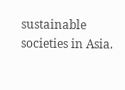sustainable societies in Asia.